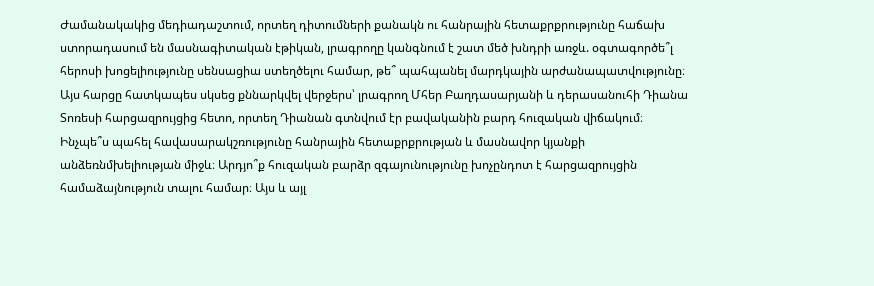Ժամանակակից մեդիադաշտում, որտեղ դիտումների քանակն ու հանրային հետաքրքրությունը հաճախ ստորադասում են մասնագիտական էթիկան, լրագրողը կանգնում է շատ մեծ խնդրի առջև. օգտագործե՞լ հերոսի խոցելիությունը սենսացիա ստեղծելու համար, թե՞ պահպանել մարդկային արժանապատվությունը։
Այս հարցը հատկապես սկսեց քննարկվել վերջերս՝ լրագրող Մհեր Բաղդասարյանի և դերասանուհի Դիանա Տոռեսի հարցազրույցից հետո, որտեղ Դիանան գտնվում էր բավականին բարդ հուզական վիճակում։
Ինչպե՞ս պահել հավասարակշռությունը հանրային հետաքրքրության և մասնավոր կյանքի անձեռնմխելիության միջև։ Արդյո՞ք հուզական բարձր զգայունությունը խոչընդոտ է հարցազրույցին համաձայնություն տալու համար։ Այս և այլ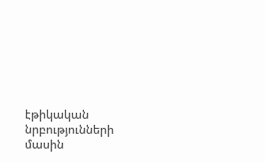էթիկական նրբությունների մասին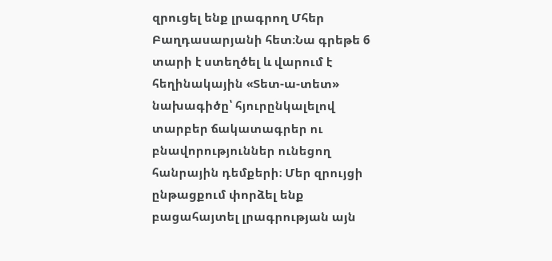զրուցել ենք լրագրող Մհեր Բաղդասարյանի հետ։Նա գրեթե 6 տարի է ստեղծել և վարում է հեղինակային «Տետ-ա-տետ» նախագիծը՝ հյուրընկալելով տարբեր ճակատագրեր ու բնավորություններ ունեցող հանրային դեմքերի։ Մեր զրույցի ընթացքում փորձել ենք բացահայտել լրագրության այն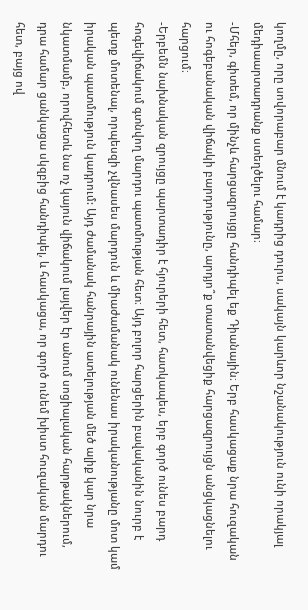կողմը, որը սովորաբար մնում է կադրից դուրս, սակայն կարևոր նշանակություն ունի որակյալ մեդիաարտադրանք ստեղծելու համար։
-Մհեր, գիտեմ, որ մինչև հարցազրույցը հանդիպել եք Դիանային։ Երբ հասկացաք նրա հուզական ու հոգեբանական վիճակի բարդությունը, արդյո՞ք տատանվեցիք հարցազրույցն անցկացնելու հարցում։
-Երբեմն նախնական զրույցը պարտադիր է հյուրերի հետ, հատկապես, երբ գործ ունես բարդ հոգեվիճակում գտնվող մարդու պատմության հետ։ Այդ բոլոր հարցերին բավականին նուրբ է պետք մոտենալ, որպեսզի չվնասես մարդուն և միաժամանակ ունենաս իրականությանը մոտ կամ իրական պատմություն կադրում: Այդ ժամանակ հանրային ատելության մեծ ալիք կար նրա նկատմամբ, որովհետև նա ոչ կայուն վիճակում լայվեր էր անում սոցիալական հարթակներում, դրա համար ցանկացա սկզբից հանդիպել, և հասկացա, որ գործ ունեմ խիստ հուզական մարդու հետ, բայց ով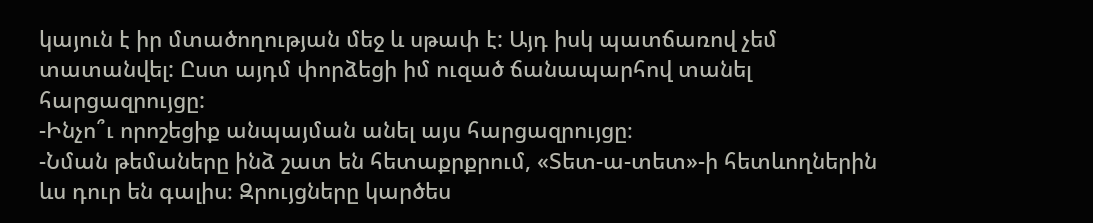կայուն է իր մտածողության մեջ և սթափ է: Այդ իսկ պատճառով չեմ տատանվել: Ըստ այդմ փորձեցի իմ ուզած ճանապարհով տանել հարցազրույցը:
-Ինչո՞ւ որոշեցիք անպայման անել այս հարցազրույցը։
-Նման թեմաները ինձ շատ են հետաքրքրում, «Տետ-ա-տետ»-ի հետևողներին ևս դուր են գալիս։ Զրույցները կարծես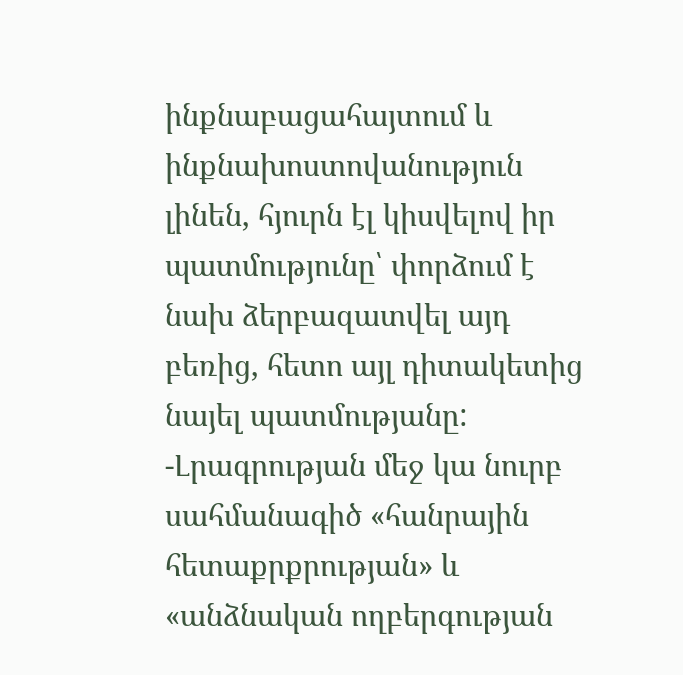ինքնաբացահայտում և ինքնախոստովանություն լինեն, հյուրն էլ կիսվելով իր պատմությունը՝ փորձում է նախ ձերբազատվել այդ բեռից, հետո այլ դիտակետից նայել պատմությանը:
-Լրագրության մեջ կա նուրբ սահմանագիծ «հանրային հետաքրքրության» և «անձնական ողբերգության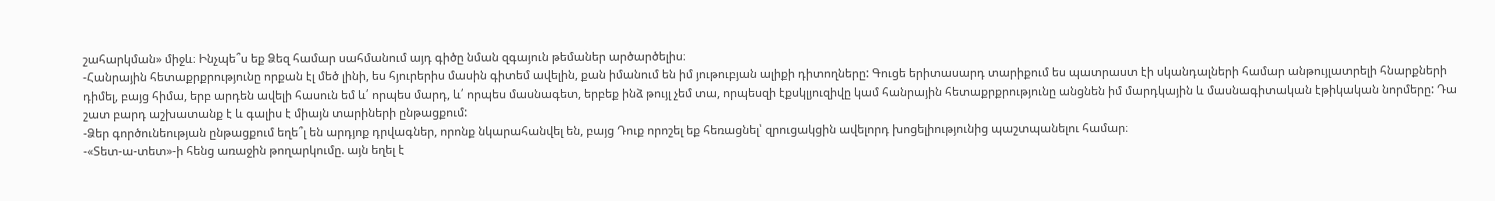շահարկման» միջև։ Ինչպե՞ս եք Ձեզ համար սահմանում այդ գիծը նման զգայուն թեմաներ արծարծելիս։
-Հանրային հետաքրքրությունը որքան էլ մեծ լինի, ես հյուրերիս մասին գիտեմ ավելին, քան իմանում են իմ յութուբյան ալիքի դիտողները: Գուցե երիտասարդ տարիքում ես պատրաստ էի սկանդալների համար անթույլատրելի հնարքների դիմել, բայց հիմա, երբ արդեն ավելի հասուն եմ և՛ որպես մարդ, և՛ որպես մասնագետ, երբեք ինձ թույլ չեմ տա, որպեսզի էքսկլյուզիվը կամ հանրային հետաքրքրությունը անցնեն իմ մարդկային և մասնագիտական էթիկական նորմերը: Դա շատ բարդ աշխատանք է և գալիս է միայն տարիների ընթացքում:
-Ձեր գործունեության ընթացքում եղե՞լ են արդյոք դրվագներ, որոնք նկարահանվել են, բայց Դուք որոշել եք հեռացնել՝ զրուցակցին ավելորդ խոցելիությունից պաշտպանելու համար։
-«Տետ-ա-տետ»-ի հենց առաջին թողարկումը. այն եղել է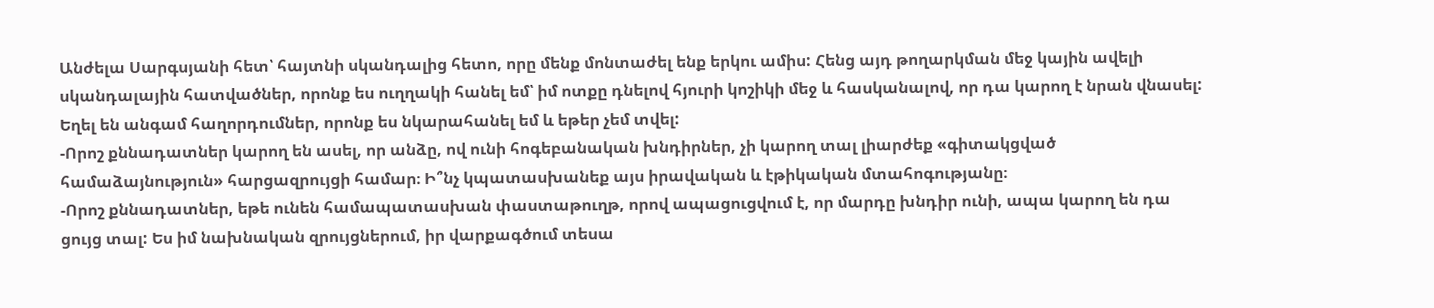Անժելա Սարգսյանի հետ՝ հայտնի սկանդալից հետո, որը մենք մոնտաժել ենք երկու ամիս: Հենց այդ թողարկման մեջ կային ավելի սկանդալային հատվածներ, որոնք ես ուղղակի հանել եմ՝ իմ ոտքը դնելով հյուրի կոշիկի մեջ և հասկանալով, որ դա կարող է նրան վնասել: Եղել են անգամ հաղորդումներ, որոնք ես նկարահանել եմ և եթեր չեմ տվել:
-Որոշ քննադատներ կարող են ասել, որ անձը, ով ունի հոգեբանական խնդիրներ, չի կարող տալ լիարժեք «գիտակցված համաձայնություն» հարցազրույցի համար։ Ի՞նչ կպատասխանեք այս իրավական և էթիկական մտահոգությանը։
-Որոշ քննադատներ, եթե ունեն համապատասխան փաստաթուղթ, որով ապացուցվում է, որ մարդը խնդիր ունի, ապա կարող են դա ցույց տալ: Ես իմ նախնական զրույցներում, իր վարքագծում տեսա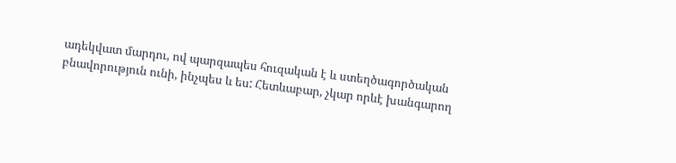ադեկվատ մարդու, ով պարզապես հուզական է և ստեղծագործական բնավորություն ունի, ինչպես և ես: Հետևաբար, չկար որևէ խանգարող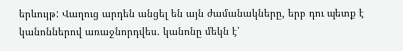երևույթ: Վաղուց արդեն անցել են այն ժամանակները, երբ դու պետք է կանոններով առաջնորդվես. կանոնը մեկն է՝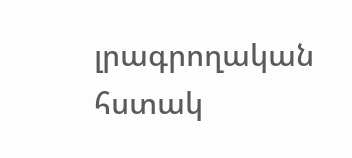լրագրողական հստակ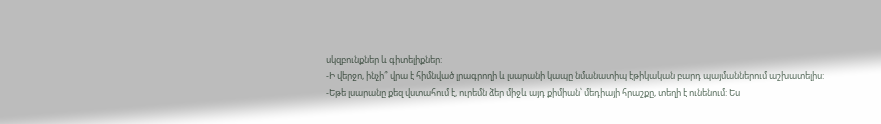սկզբունքներ և գիտելիքներ:
-Ի վերջո, ինչի՞ վրա է հիմնված լրագրողի և լսարանի կապը նմանատիպ էթիկական բարդ պայմաններում աշխատելիս:
-Եթե լսարանը քեզ վստահում է, ուրեմն ձեր միջև այդ քիմիան՝ մեդիայի հրաշքը, տեղի է ունենում: Ես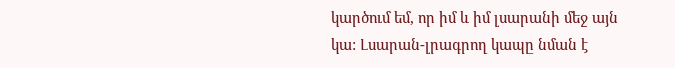կարծում եմ, որ իմ և իմ լսարանի մեջ այն կա: Լսարան-լրագրող կապը նման է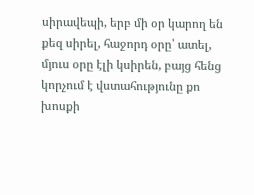սիրավեպի, երբ մի օր կարող են քեզ սիրել, հաջորդ օրը՝ ատել, մյուս օրը էլի կսիրեն, բայց հենց կորչում է վստահությունը քո խոսքի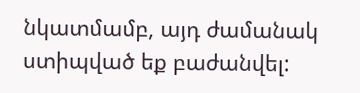նկատմամբ, այդ ժամանակ ստիպված եք բաժանվել: